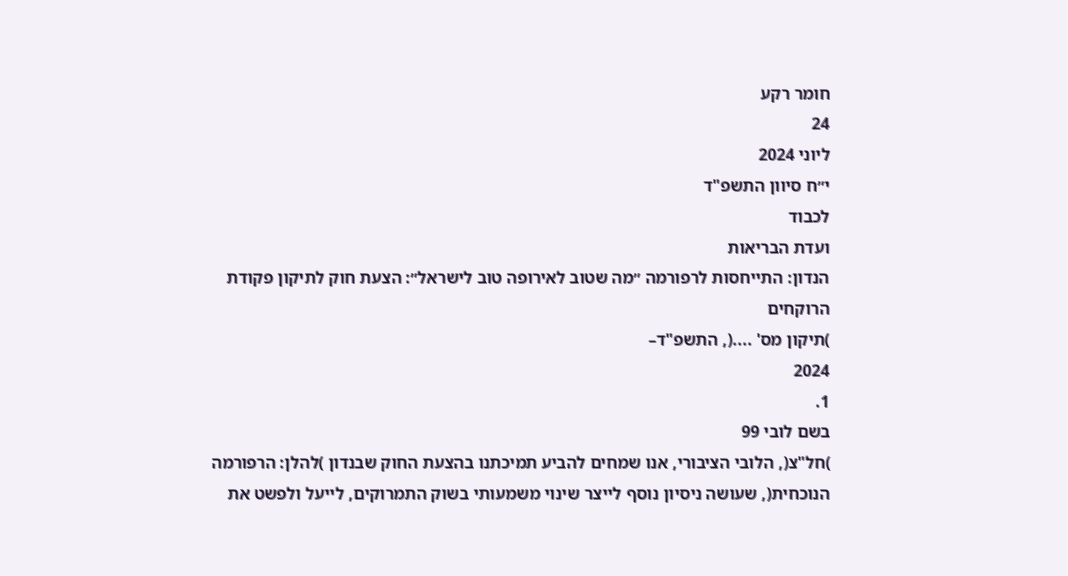חומר רקע
24
ליוני 2024
י״ח סיוון התשפ"ד
לכבוד
ועדת הבריאות
הנדון: התייחסות לרפורמה ״מה שטוב לאירופה טוב לישראל״: הצעת חוק לתיקון פקודת הרוקחים
)תיקון מס' ....(, התשפ"ד–
2024
1.
בשם לובי 99
)חל"צ(, הלובי הציבורי, אנו שמחים להביע תמיכתנו בהצעת החוק שבנדון )להלן: הרפורמה
הנוכחית(, שעושה ניסיון נוסף לייצר שינוי משמעותי בשוק התמרוקים, לייעל ולפשט את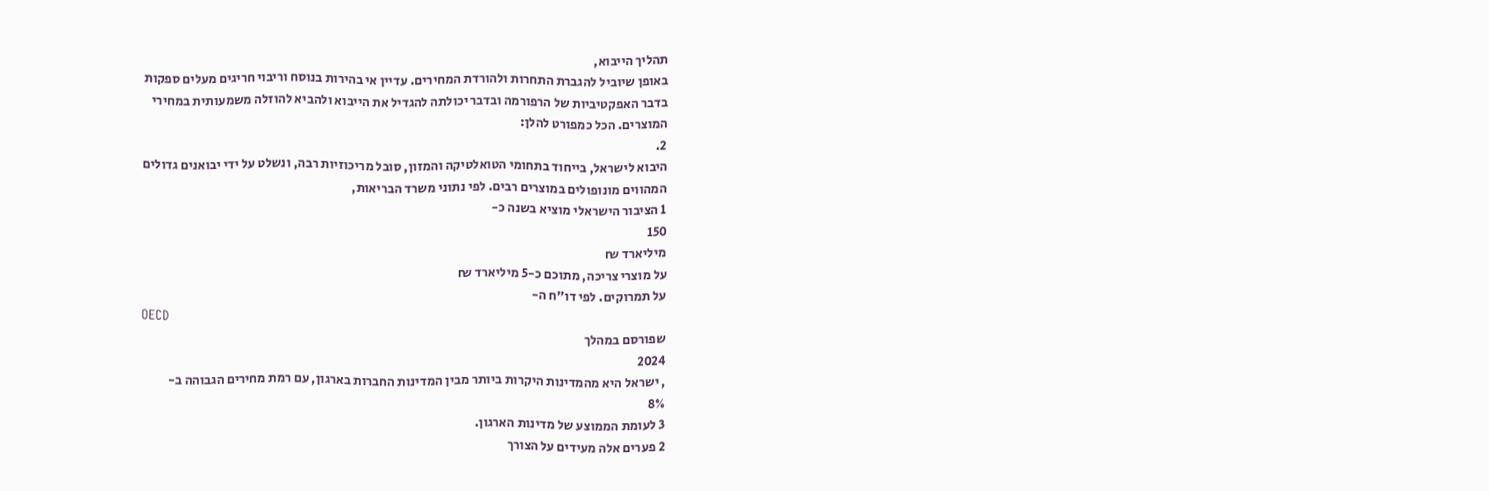תהליך הייבוא,
באופן שיוביל להגברת התחרות ולהורדת המחירים. עדיין אי בהירות בנוסח וריבוי חריגים מעלים ספקות
בדבר האפקטיביות של הרפורמה ובדבר יכולתה להגדיל את הייבוא ולהביא להוזלה משמעותית במחירי
המוצרים. הכל כמפורט להלן:
2.
היבוא לישראל, בייחוד בתחומי הטואלטיקה והמזון, סובל מריכוזיות רבה, ונשלט על ידי יבואנים גדולים
המהווים מונופולים במוצרים רבים. לפי נתוני משרד הבריאות,
1 הציבור הישראלי מוציא בשנה כ-
150
מיליארד ₪
על מוצרי צריכה, מתוכם כ-5 מיליארד ₪
על תמרוקים. לפי דו"ח ה-
OECD
שפורסם במהלך
2024
, ישראל היא מהמדינות היקרות ביותר מבין המדינות החברות בארגון, עם רמת מחירים הגבוהה ב-
8%
3 לעומת הממוצע של מדינות הארגון.
2 פערים אלה מעידים על הצורך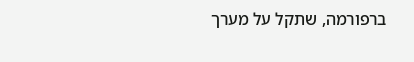ברפורמה, שתקל על מערך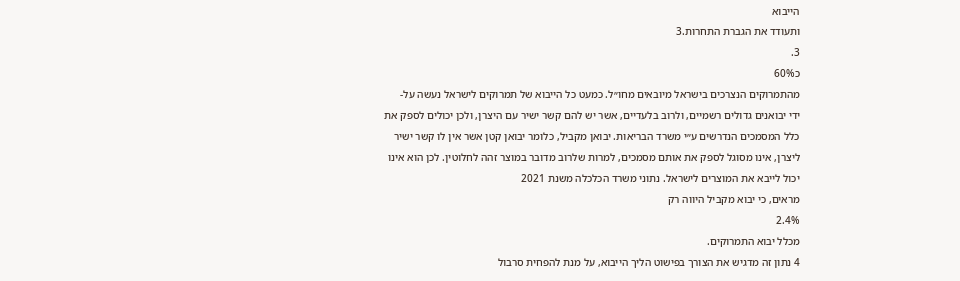הייבוא
ותעודד את הגברת התחרות.3
3.
כ60%
מהתמרוקים הנצרכים בישראל מיובאים מחו״ל. כמעט כל הייבוא של תמרוקים לישראל נעשה על-
ידי יבואנים גדולים רשמיים, ולרוב בלעדיים, אשר יש להם קשר ישיר עם היצרן, ולכן יכולים לספק את
כלל המסמכים הנדרשים ע״י משרד הבריאות. יבואן מקביל, כלומר יבואן קטן אשר אין לו קשר ישיר
ליצרן, אינו מסוגל לספק את אותם מסמכים, למרות שלרוב מדובר במוצר זהה לחלוטין. לכן הוא אינו
יכול לייבא את המוצרים לישראל. נתוני משרד הכלכלה משנת 2021
מראים, כי יבוא מקביל היווה רק
2.4%
מכלל יבוא התמרוקים.
4 נתון זה מדגיש את הצורך בפישוט הליך הייבוא, על מנת להפחית סרבול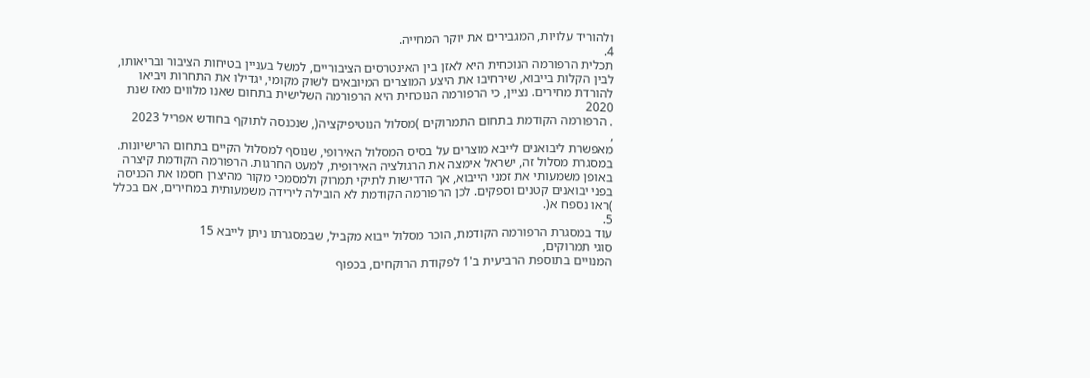ולהוריד עלויות, המגבירים את יוקר המחייה.
4.
תכלית הרפורמה הנוכחית היא לאזן בין האינטרסים הציבוריים, למשל בעניין בטיחות הציבור ובריאותו,
לבין הקלות בייבוא, שירחיבו את היצע המוצרים המיובאים לשוק מקומי, יגדילו את התחרות ויביאו
להורדת מחירים. נציין, כי הרפורמה הנוכחית היא הרפורמה השלישית בתחום שאנו מלווים מאז שנת
2020
. הרפורמה הקודמת בתחום התמרוקים )מסלול הנוטיפיקציה(, שנכנסה לתוקף בחודש אפריל 2023
,
מאפשרת ליבואנים לייבא מוצרים על בסיס המסלול האירופי, שנוסף למסלול הקיים בתחום הרישיונות.
במסגרת מסלול זה, ישראל אימצה את הרגולציה האירופית, למעט החרגות. הרפורמה הקודמת קיצרה
באופן משמעותי את זמני הייבוא, אך הדרישות לתיקי תמרוק ולמסמכי מקור מהיצרן חסמו את הכניסה
בפני יבואנים קטנים וספקים. לכן הרפורמה הקודמת לא הובילה לירידה משמעותית במחירים, אם בכלל
)ראו נספח א(.
5.
עוד במסגרת הרפורמה הקודמת, הוכר מסלול ייבוא מקביל, שבמסגרתו ניתן לייבא 15
סוגי תמרוקים,
המנויים בתוספת הרביעית ב'1 לפקודת הרוקחים, בכפוף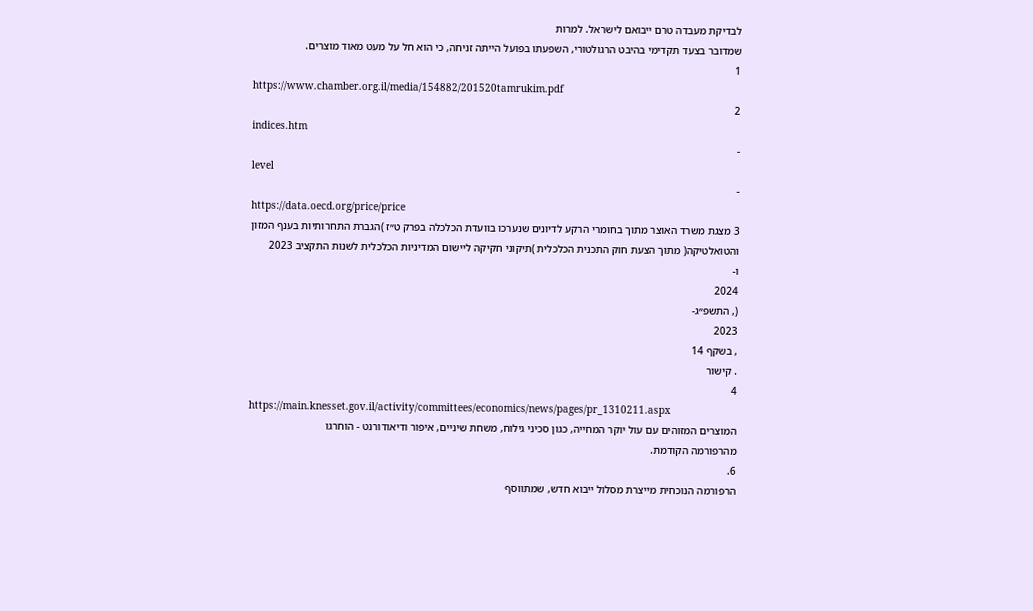לבדיקת מעבדה טרם ייבואם לישראל. למרות
שמדובר בצעד תקדימי בהיבט הרגולטורי, השפעתו בפועל הייתה זניחה, כי הוא חל על מעט מאוד מוצרים.
1
https://www.chamber.org.il/media/154882/201520tamrukim.pdf
2
indices.htm
-
level
-
https://data.oecd.org/price/price
3 מצגת משרד האוצר מתוך בחומרי הרקע לדיונים שנערכו בוועדת הכלכלה בפרק ט״ז )הגברת התחרותיות בענף המזון
והטואלטיקה( מתוך הצעת חוק התכנית הכלכלית )תיקוני חקיקה ליישום המדיניות הכלכלית לשנות התקציב 2023
ו-
2024
(, התשפ״ג-
2023
, בשקף 14
. קישור
4
https://main.knesset.gov.il/activity/committees/economics/news/pages/pr_1310211.aspx
המוצרים המזוהים עם עול יוקר המחייה, כגון סכיני גילוח, משחת שיניים, איפור ודיאודורנט - הוחרגו
מהרפורמה הקודמת.
6.
הרפורמה הנוכחית מייצרת מסלול ייבוא חדש, שמתווסף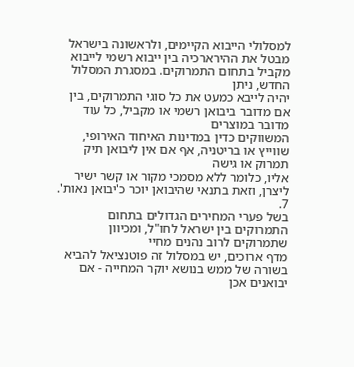למסלולי הייבוא הקיימים, ולראשונה בישראל
מבטל את ההירארכיה בין ייבוא רשמי לייבוא מקביל בתחום התמרוקים. במסגרת המסלול החדש, ניתן
יהיה לייבא כמעט את כל סוגי התמרוקים, בין אם מדובר ביבואן רשמי או מקביל, כל עוד מדובר במוצרים
המשווקים כדין במדינות האיחוד האירופי, שווייץ או בריטניה, אף אם אין ליבואן תיק תמרוק או גישה
אליו, כלומר ללא מסמכי מקור או קשר ישיר ליצרן, וזאת בתנאי שהיבואן יוכר כ'יבואן נאות'.
7.
בשל פערי המחירים הגדולים בתחום התמרוקים בין ישראל לחו"ל, ומכיוון שתמרוקים לרוב נהנים מחיי
מדף ארוכים, יש במסלול זה פוטנציאל להביא בשורה של ממש בנושא יוקר המחייה - אם יבואנים אכן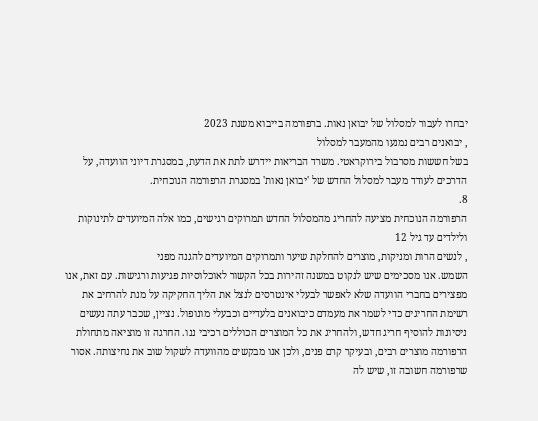יבחרו לעבור למסלול של יבואן נאות. ברפורמה בייבוא משנת 2023
, יבואנים רבים נמנעו מהמעבר למסלול
בשל חששות מסרבול בירוקראטי. משרד הבריאות יידרש לתת את הדעת, במסגרת דיוני הוועדה, על
הדרכים לעודד מעבר למסלול החדש של 'יבואן נאות' במסגרת הרפורמה הנוכחית.
8.
הרפורמה הנוכחית מציעה להחריג מהמסלול החדש תמרוקים רגישים, כמו אלה המיועדים לתינוקות
ולילדים עד גיל 12
, לנשים הרות ומניקות, מוצרים להחלקת שיער ותמרוקים המיועדים להגנה מפני
השמש. אנו מסכימים שיש לנקוט במשנה זהירות בכל הקשור לאוכלוסיות פגיעות ורגישות. עם זאת, אנו
מפצירים בחברי הוועדה שלא לאפשר לבעלי אינטרסים לנצל את הליך החקיקה על מנת להרחיב את
רשימת החריגים כדי לשמר את מעמדם כיבואנים בלעדיים וכבעלי מונופול. נציין, שכבר עתה נעשים
ניסיונות להוסיף חריג חדש, ולהחריג את כל המוצרים הכוללים רכיבי ננו. החרגה זו מוציאה מתחולת
הרפורמה מוצרים רבים, ובעיקר קרם פנים, ולכן אנו מבקשים מהוועדה לשקול שוב את נחיצותה. אסור
שרפורמה חשובה זו, שיש לה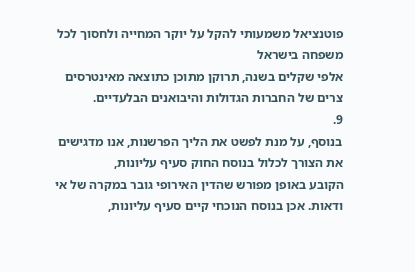פוטנציאל משמעותי להקל על יוקר המחייה ולחסוך לכל משפחה בישראל
אלפי שקלים בשנה, תרוקן מתוכן כתוצאה מאינטרסים צרים של החברות הגדולות והיבואנים הבלעדיים.
9.
בנוסף, על מנת לפשט את הליך הפרשנות, אנו מדגישים את הצורך לכלול בנוסח החוק סעיף עליונות,
הקובע באופן מפורש שהדין האירופי גובר במקרה של אי ודאות. אכן בנוסח הנוכחי קיים סעיף עליונות,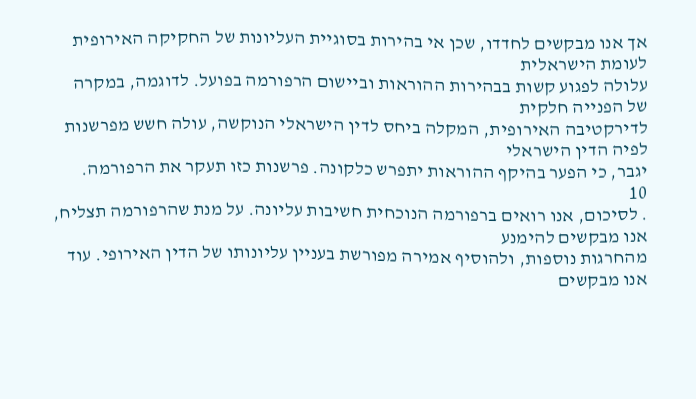אך אנו מבקשים לחדדו, שכן אי בהירות בסוגיית העליונות של החקיקה האירופית לעומת הישראלית
עלולה לפגוע קשות בבהירות ההוראות וביישום הרפורמה בפועל. לדוגמה, במקרה של הפנייה חלקית
לדירקטיבה האירופית, המקלה ביחס לדין הישראלי הנוקשה, עולה חשש מפרשנות לפיה הדין הישראלי
יגבר, כי הפער בהיקף ההוראות יתפרש כלקונה. פרשנות כזו תעקר את הרפורמה.
10
. לסיכום, אנו רואים ברפורמה הנוכחית חשיבות עליונה. על מנת שהרפורמה תצליח, אנו מבקשים להימנע
מהחרגות נוספות, ולהוסיף אמירה מפורשת בעניין עליונותו של הדין האירופי. עוד אנו מבקשים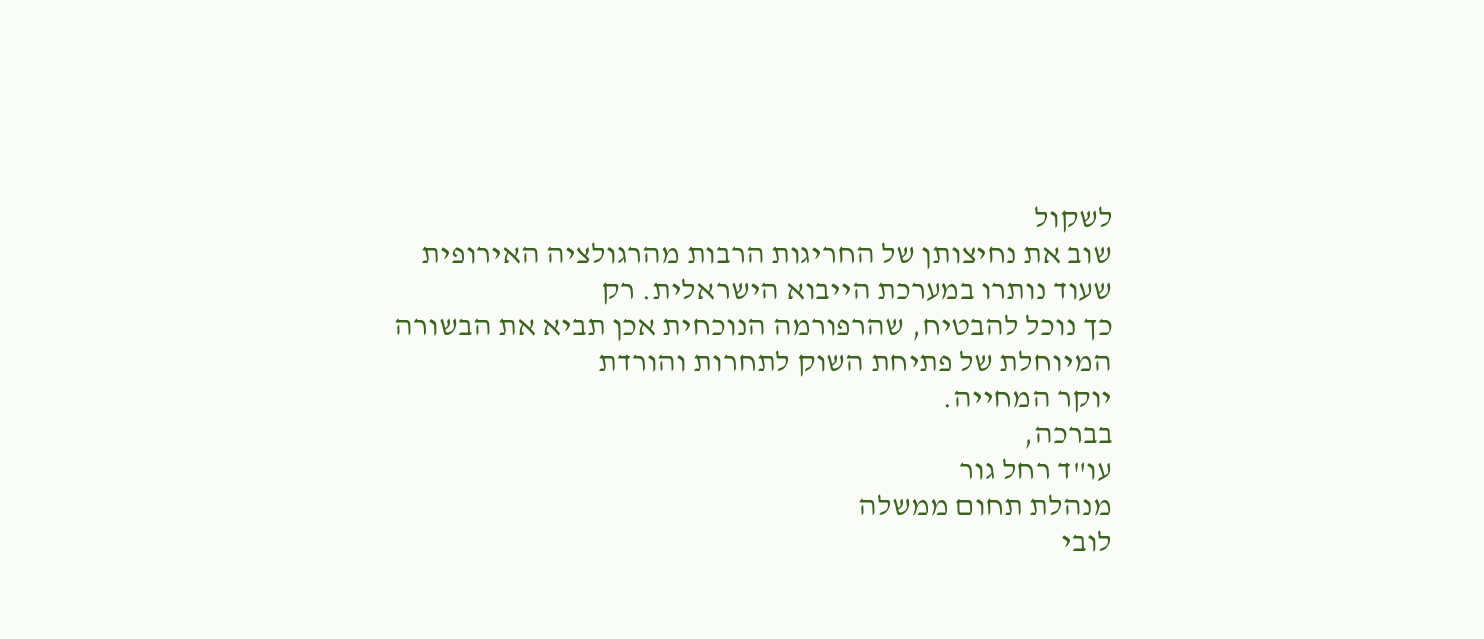לשקול
שוב את נחיצותן של החריגות הרבות מהרגולציה האירופית שעוד נותרו במערכת הייבוא הישראלית. רק
כך נוכל להבטיח, שהרפורמה הנוכחית אכן תביא את הבשורה המיוחלת של פתיחת השוק לתחרות והורדת
יוקר המחייה.
בברכה,
עו"ד רחל גור
מנהלת תחום ממשלה
לובי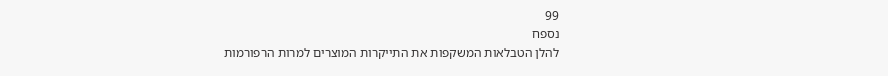99
נספח
להלן הטבלאות המשקפות את התייקרות המוצרים למרות הרפורמות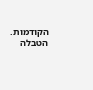הקודמות.
הטבלה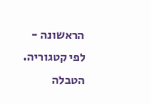הראשונה - לפי קטגוריה. הטבלה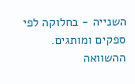השנייה - בחלוקה לפי ספקים ומותגים.
ההשוואה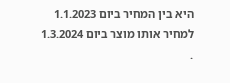היא בין המחיר ביום 1.1.2023
למחיר אותו מוצר ביום 1.3.2024
.